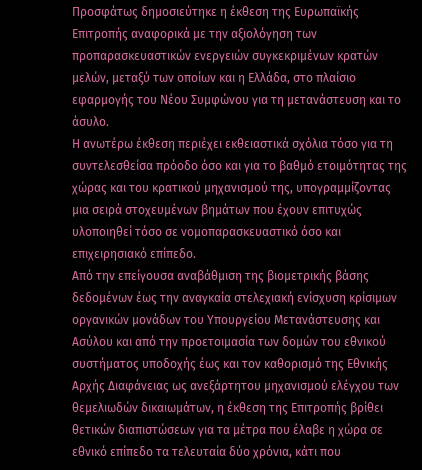Προσφάτως δημοσιεύτηκε η έκθεση της Ευρωπαϊκής Επιτροπής αναφορικά με την αξιολόγηση των προπαρασκευαστικών ενεργειών συγκεκριμένων κρατών μελών, μεταξύ των οποίων και η Ελλάδα, στο πλαίσιο εφαρμογής του Νέου Συμφώνου για τη μετανάστευση και το άσυλο.
Η ανωτέρω έκθεση περιέχει εκθειαστικά σχόλια τόσο για τη συντελεσθείσα πρόοδο όσο και για το βαθμό ετοιμότητας της χώρας και του κρατικού μηχανισμού της, υπογραμμίζοντας μια σειρά στοχευμένων βημάτων που έχουν επιτυχώς υλοποιηθεί τόσο σε νομοπαρασκευαστικό όσο και επιχειρησιακό επίπεδο.
Από την επείγουσα αναβάθμιση της βιομετρικής βάσης δεδομένων έως την αναγκαία στελεχιακή ενίσχυση κρίσιμων οργανικών μονάδων του Υπουργείου Μετανάστευσης και Ασύλου και από την προετοιμασία των δομών του εθνικού συστήματος υποδοχής έως και τον καθορισμό της Εθνικής Αρχής Διαφάνειας ως ανεξάρτητου μηχανισμού ελέγχου των θεμελιωδών δικαιωμάτων, η έκθεση της Επιτροπής βρίθει θετικών διαπιστώσεων για τα μέτρα που έλαβε η χώρα σε εθνικό επίπεδο τα τελευταία δύο χρόνια, κάτι που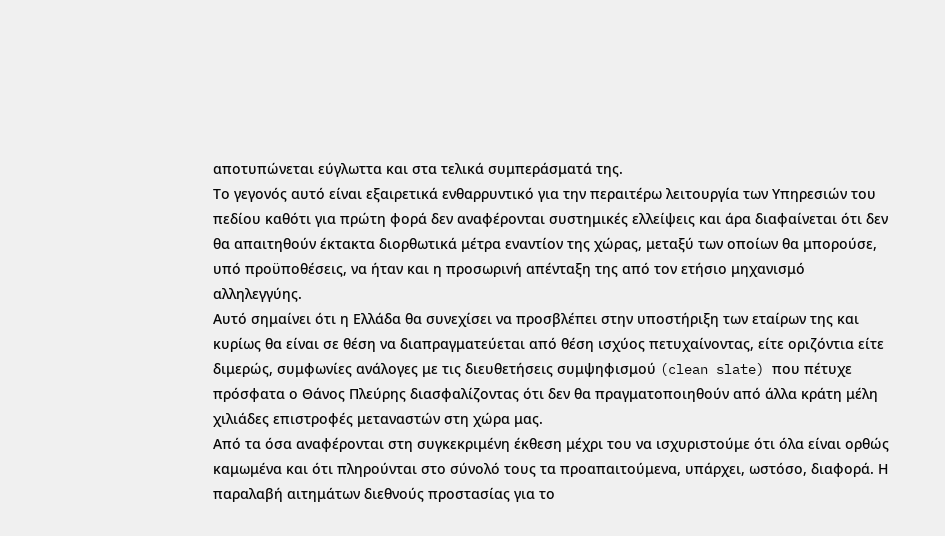αποτυπώνεται εύγλωττα και στα τελικά συμπεράσματά της.
Το γεγονός αυτό είναι εξαιρετικά ενθαρρυντικό για την περαιτέρω λειτουργία των Υπηρεσιών του πεδίου καθότι για πρώτη φορά δεν αναφέρονται συστημικές ελλείψεις και άρα διαφαίνεται ότι δεν θα απαιτηθούν έκτακτα διορθωτικά μέτρα εναντίον της χώρας, μεταξύ των οποίων θα μπορούσε, υπό προϋποθέσεις, να ήταν και η προσωρινή απένταξη της από τον ετήσιο μηχανισμό αλληλεγγύης.
Αυτό σημαίνει ότι η Ελλάδα θα συνεχίσει να προσβλέπει στην υποστήριξη των εταίρων της και κυρίως θα είναι σε θέση να διαπραγματεύεται από θέση ισχύος πετυχαίνοντας, είτε οριζόντια είτε διμερώς, συμφωνίες ανάλογες με τις διευθετήσεις συμψηφισμού (clean slate) που πέτυχε πρόσφατα ο Θάνος Πλεύρης διασφαλίζοντας ότι δεν θα πραγματοποιηθούν από άλλα κράτη μέλη χιλιάδες επιστροφές μεταναστών στη χώρα μας.
Από τα όσα αναφέρονται στη συγκεκριμένη έκθεση μέχρι του να ισχυριστούμε ότι όλα είναι ορθώς καμωμένα και ότι πληρούνται στο σύνολό τους τα προαπαιτούμενα, υπάρχει, ωστόσο, διαφορά. Η παραλαβή αιτημάτων διεθνούς προστασίας για το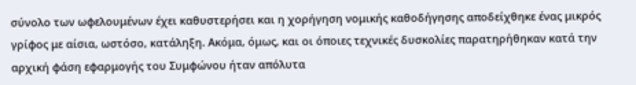σύνολο των ωφελουμένων έχει καθυστερήσει και η χορήγηση νομικής καθοδήγησης αποδείχθηκε ένας μικρός γρίφος με αίσια, ωστόσο, κατάληξη. Ακόμα, όμως, και οι όποιες τεχνικές δυσκολίες παρατηρήθηκαν κατά την αρχική φάση εφαρμογής του Συμφώνου ήταν απόλυτα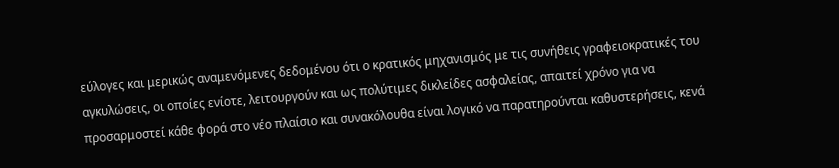εύλογες και μερικώς αναμενόμενες δεδομένου ότι ο κρατικός μηχανισμός με τις συνήθεις γραφειοκρατικές του αγκυλώσεις, οι οποίες ενίοτε, λειτουργούν και ως πολύτιμες δικλείδες ασφαλείας, απαιτεί χρόνο για να προσαρμοστεί κάθε φορά στο νέο πλαίσιο και συνακόλουθα είναι λογικό να παρατηρούνται καθυστερήσεις, κενά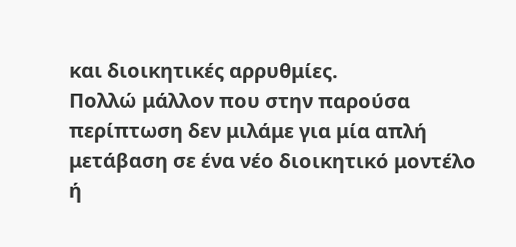και διοικητικές αρρυθμίες.
Πολλώ μάλλον που στην παρούσα περίπτωση δεν μιλάμε για μία απλή μετάβαση σε ένα νέο διοικητικό μοντέλο ή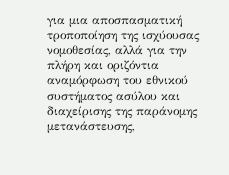για μια αποσπασματική τροποποίηση της ισχύουσας νομοθεσίας, αλλά για την πλήρη και οριζόντια αναμόρφωση του εθνικού συστήματος ασύλου και διαχείρισης της παράνομης μετανάστευσης,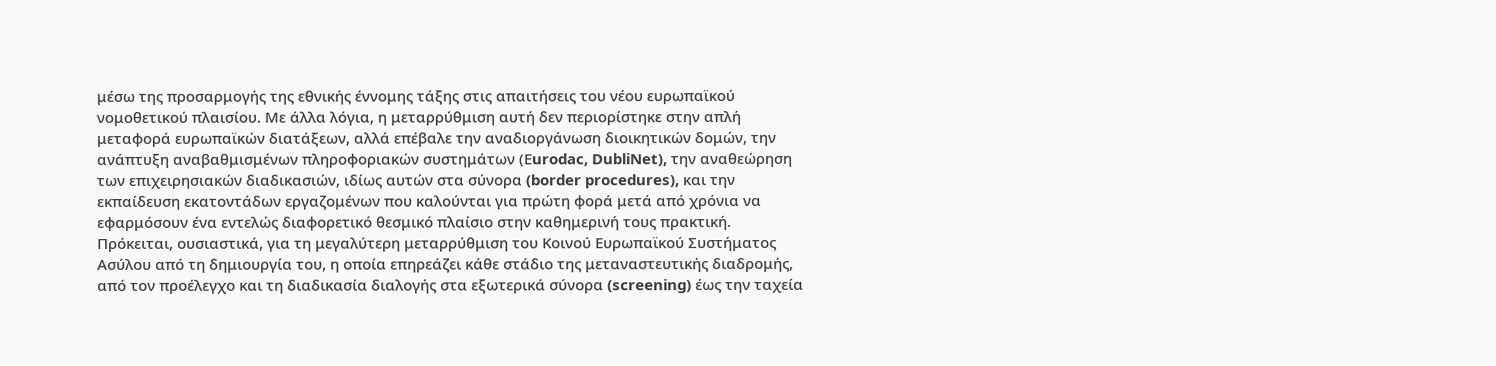μέσω της προσαρμογής της εθνικής έννομης τάξης στις απαιτήσεις του νέου ευρωπαϊκού νομοθετικού πλαισίου. Με άλλα λόγια, η μεταρρύθμιση αυτή δεν περιορίστηκε στην απλή μεταφορά ευρωπαϊκών διατάξεων, αλλά επέβαλε την αναδιοργάνωση διοικητικών δομών, την ανάπτυξη αναβαθμισμένων πληροφοριακών συστημάτων (Εurodac, DubliNet), την αναθεώρηση των επιχειρησιακών διαδικασιών, ιδίως αυτών στα σύνορα (border procedures), και την εκπαίδευση εκατοντάδων εργαζομένων που καλούνται για πρώτη φορά μετά από χρόνια να εφαρμόσουν ένα εντελώς διαφορετικό θεσμικό πλαίσιο στην καθημερινή τους πρακτική.
Πρόκειται, ουσιαστικά, για τη μεγαλύτερη μεταρρύθμιση του Κοινού Ευρωπαϊκού Συστήματος Ασύλου από τη δημιουργία του, η οποία επηρεάζει κάθε στάδιο της μεταναστευτικής διαδρομής, από τον προέλεγχο και τη διαδικασία διαλογής στα εξωτερικά σύνορα (screening) έως την ταχεία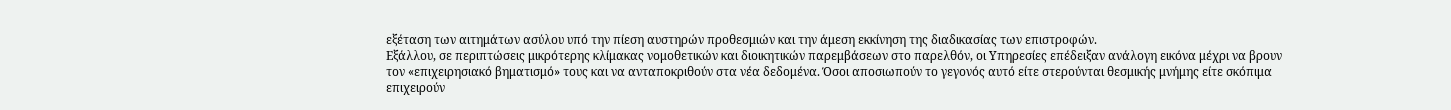εξέταση των αιτημάτων ασύλου υπό την πίεση αυστηρών προθεσμιών και την άμεση εκκίνηση της διαδικασίας των επιστροφών.
Εξάλλου, σε περιπτώσεις μικρότερης κλίμακας νομοθετικών και διοικητικών παρεμβάσεων στο παρελθόν, οι Υπηρεσίες επέδειξαν ανάλογη εικόνα μέχρι να βρουν τον «επιχειρησιακό βηματισμό» τους και να ανταποκριθούν στα νέα δεδομένα. Όσοι αποσιωπούν το γεγονός αυτό είτε στερούνται θεσμικής μνήμης είτε σκόπιμα επιχειρούν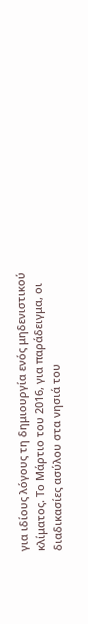για ιδίους λόγους τη δημιουργία ενός μηδενιστικού κλίματος. Το Μάρτιο του 2016, για παράδειγμα, οι διαδικασίες ασύλου στα νησιά του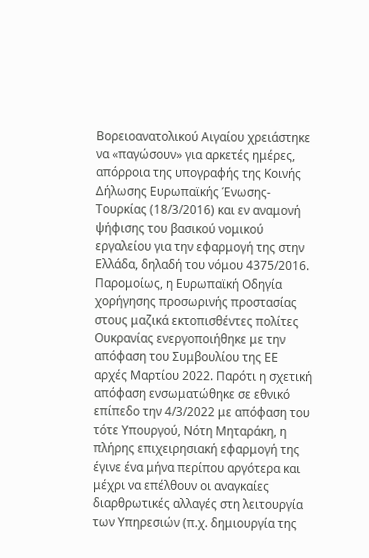Βορειοανατολικού Αιγαίου χρειάστηκε να «παγώσουν» για αρκετές ημέρες, απόρροια της υπογραφής της Κοινής Δήλωσης Ευρωπαϊκής Ένωσης-Τουρκίας (18/3/2016) και εν αναμονή ψήφισης του βασικού νομικού εργαλείου για την εφαρμογή της στην Ελλάδα, δηλαδή του νόμου 4375/2016.
Παρομοίως, η Ευρωπαϊκή Οδηγία χορήγησης προσωρινής προστασίας στους μαζικά εκτοπισθέντες πολίτες Ουκρανίας ενεργοποιήθηκε με την απόφαση του Συμβουλίου της ΕΕ αρχές Μαρτίου 2022. Παρότι η σχετική απόφαση ενσωματώθηκε σε εθνικό επίπεδο την 4/3/2022 με απόφαση του τότε Υπουργού, Νότη Μηταράκη, η πλήρης επιχειρησιακή εφαρμογή της έγινε ένα μήνα περίπου αργότερα και μέχρι να επέλθουν οι αναγκαίες διαρθρωτικές αλλαγές στη λειτουργία των Υπηρεσιών (π.χ. δημιουργία της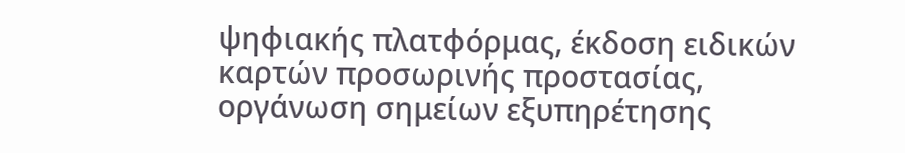ψηφιακής πλατφόρμας, έκδοση ειδικών καρτών προσωρινής προστασίας, οργάνωση σημείων εξυπηρέτησης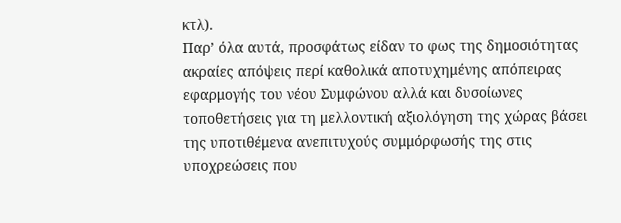κτλ).
Παρ’ όλα αυτά, προσφάτως είδαν το φως της δημοσιότητας ακραίες απόψεις περί καθολικά αποτυχημένης απόπειρας εφαρμογής του νέου Συμφώνου αλλά και δυσοίωνες τοποθετήσεις για τη μελλοντική αξιολόγηση της χώρας βάσει της υποτιθέμενα ανεπιτυχούς συμμόρφωσής της στις υποχρεώσεις που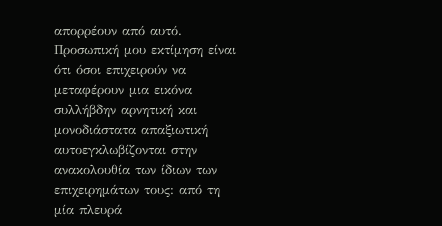απορρέουν από αυτό.
Προσωπική μου εκτίμηση είναι ότι όσοι επιχειρούν να μεταφέρουν μια εικόνα συλλήβδην αρνητική και μονοδιάστατα απαξιωτική αυτοεγκλωβίζονται στην ανακολουθία των ίδιων των επιχειρημάτων τους: από τη μία πλευρά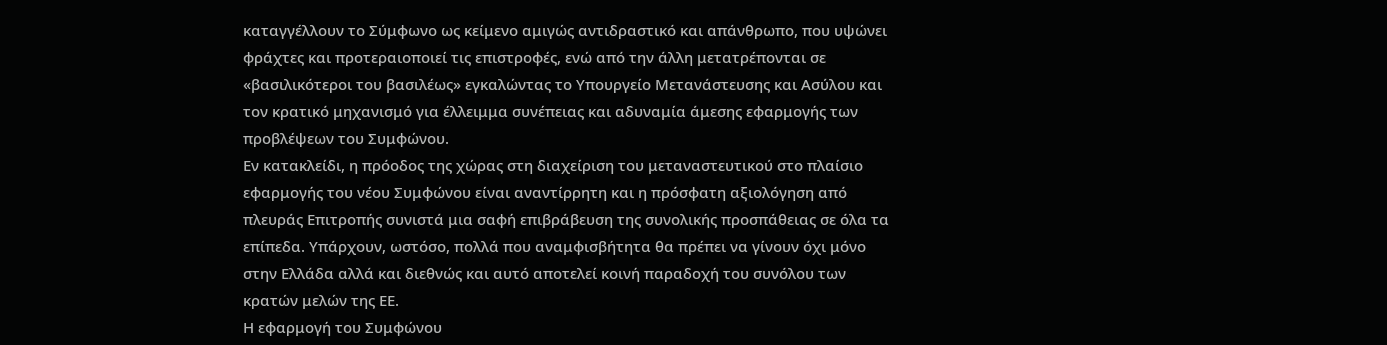καταγγέλλουν το Σύμφωνο ως κείμενο αμιγώς αντιδραστικό και απάνθρωπο, που υψώνει φράχτες και προτεραιοποιεί τις επιστροφές, ενώ από την άλλη μετατρέπονται σε «βασιλικότεροι του βασιλέως» εγκαλώντας το Υπουργείο Μετανάστευσης και Ασύλου και τον κρατικό μηχανισμό για έλλειμμα συνέπειας και αδυναμία άμεσης εφαρμογής των προβλέψεων του Συμφώνου.
Εν κατακλείδι, η πρόοδος της χώρας στη διαχείριση του μεταναστευτικού στο πλαίσιο εφαρμογής του νέου Συμφώνου είναι αναντίρρητη και η πρόσφατη αξιολόγηση από πλευράς Επιτροπής συνιστά μια σαφή επιβράβευση της συνολικής προσπάθειας σε όλα τα επίπεδα. Υπάρχουν, ωστόσο, πολλά που αναμφισβήτητα θα πρέπει να γίνουν όχι μόνο στην Ελλάδα αλλά και διεθνώς και αυτό αποτελεί κοινή παραδοχή του συνόλου των κρατών μελών της ΕΕ.
Η εφαρμογή του Συμφώνου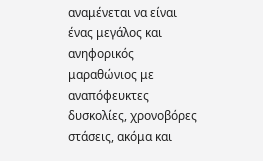αναμένεται να είναι ένας μεγάλος και ανηφορικός μαραθώνιος με αναπόφευκτες δυσκολίες, χρονοβόρες στάσεις, ακόμα και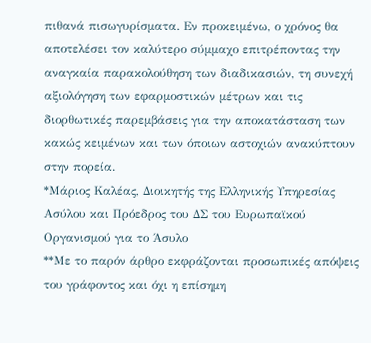πιθανά πισωγυρίσματα. Εν προκειμένω, ο χρόνος θα αποτελέσει τον καλύτερο σύμμαχο επιτρέποντας την αναγκαία παρακολούθηση των διαδικασιών, τη συνεχή αξιολόγηση των εφαρμοστικών μέτρων και τις διορθωτικές παρεμβάσεις για την αποκατάσταση των κακώς κειμένων και των όποιων αστοχιών ανακύπτουν στην πορεία.
*Μάριος Καλέας, Διοικητής της Ελληνικής Υπηρεσίας Ασύλου και Πρόεδρος του ΔΣ του Ευρωπαϊκού Οργανισμού για το Άσυλο
**Με το παρόν άρθρο εκφράζονται προσωπικές απόψεις του γράφοντος και όχι η επίσημη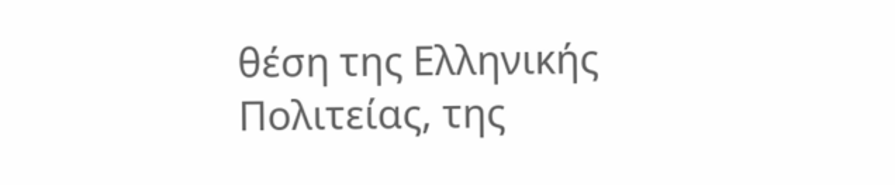θέση της Ελληνικής Πολιτείας, της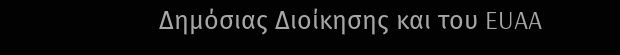Δημόσιας Διοίκησης και του EUAA